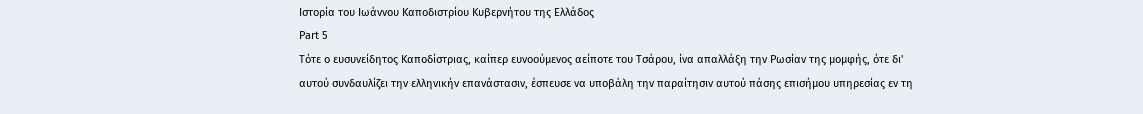Ιστορία του Ιωάννου Καποδιστρίου Κυβερνήτου της Ελλάδος
Part 5
Τότε ο ευσυνείδητος Καποδίστριας, καίπερ ευνοούμενος αείποτε του Τσάρου, ίνα απαλλάξη την Ρωσίαν της μομφής, ότε δι' αυτού συνδαυλίζει την ελληνικήν επανάστασιν, έσπευσε να υποβάλη την παραίτησιν αυτού πάσης επισήμου υπηρεσίας εν τη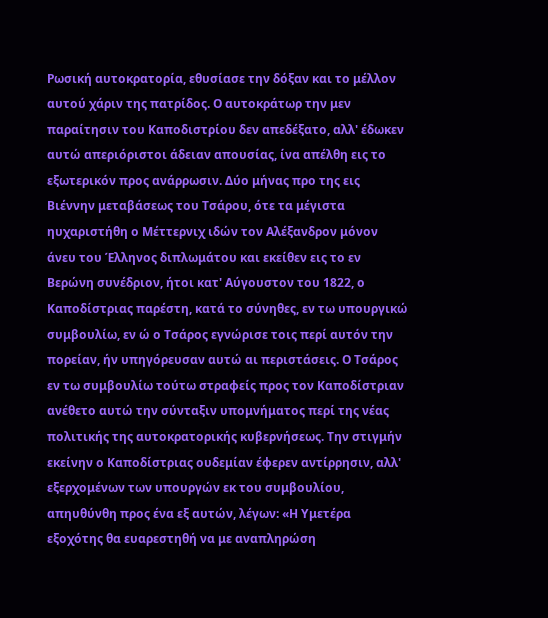Ρωσική αυτοκρατορία, εθυσίασε την δόξαν και το μέλλον αυτού χάριν της πατρίδος. Ο αυτοκράτωρ την μεν παραίτησιν του Καποδιστρίου δεν απεδέξατο, αλλ' έδωκεν αυτώ απεριόριστοι άδειαν απουσίας, ίνα απέλθη εις το εξωτερικόν προς ανάρρωσιν. Δύο μήνας προ της εις Βιέννην μεταβάσεως του Τσάρου, ότε τα μέγιστα ηυχαριστήθη ο Μέττερνιχ ιδών τον Αλέξανδρον μόνον άνευ του Έλληνος διπλωμάτου και εκείθεν εις το εν Βερώνη συνέδριον, ήτοι κατ' Αύγουστον του 1822, ο Καποδίστριας παρέστη, κατά το σύνηθες, εν τω υπουργικώ συμβουλίω, εν ώ ο Τσάρος εγνώρισε τοις περί αυτόν την πορείαν, ήν υπηγόρευσαν αυτώ αι περιστάσεις. Ο Τσάρος εν τω συμβουλίω τούτω στραφείς προς τον Καποδίστριαν ανέθετο αυτώ την σύνταξιν υπομνήματος περί της νέας πολιτικής της αυτοκρατορικής κυβερνήσεως. Την στιγμήν εκείνην ο Καποδίστριας ουδεμίαν έφερεν αντίρρησιν, αλλ' εξερχομένων των υπουργών εκ του συμβουλίου, απηυθύνθη προς ένα εξ αυτών, λέγων: «Η Υμετέρα εξοχότης θα ευαρεστηθή να με αναπληρώση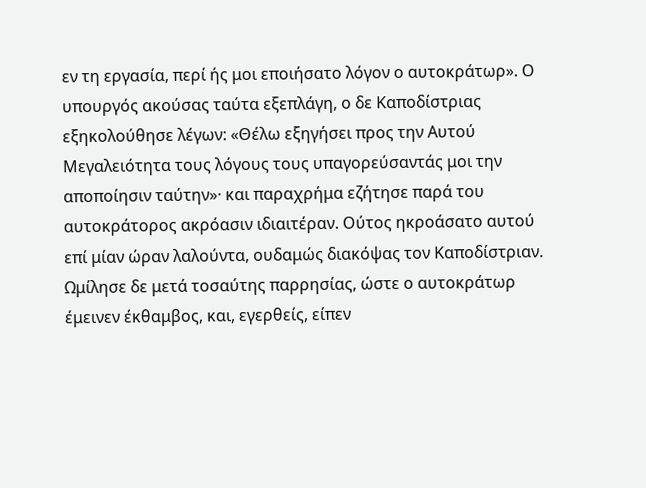εν τη εργασία, περί ής μοι εποιήσατο λόγον ο αυτοκράτωρ». Ο υπουργός ακούσας ταύτα εξεπλάγη, ο δε Καποδίστριας εξηκολούθησε λέγων: «Θέλω εξηγήσει προς την Αυτού Μεγαλειότητα τους λόγους τους υπαγορεύσαντάς μοι την αποποίησιν ταύτην»· και παραχρήμα εζήτησε παρά του αυτοκράτορος ακρόασιν ιδιαιτέραν. Ούτος ηκροάσατο αυτού επί μίαν ώραν λαλούντα, ουδαμώς διακόψας τον Καποδίστριαν. Ωμίλησε δε μετά τοσαύτης παρρησίας, ώστε ο αυτοκράτωρ έμεινεν έκθαμβος, και, εγερθείς, είπεν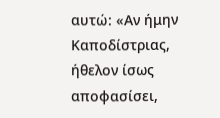αυτώ: «Αν ήμην Καποδίστριας, ήθελον ίσως αποφασίσει,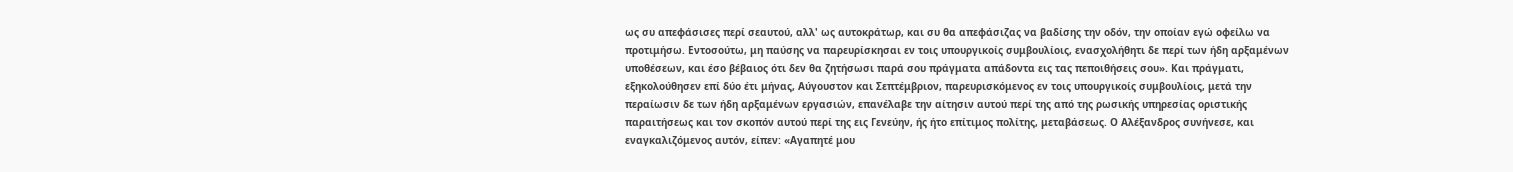ως συ απεφάσισες περί σεαυτού, αλλ' ως αυτοκράτωρ, και συ θα απεφάσιζας να βαδίσης την οδόν, την οποίαν εγώ οφείλω να προτιμήσω. Εντοσούτω, μη παύσης να παρευρίσκησαι εν τοις υπουργικοίς συμβουλίοις, ενασχολήθητι δε περί των ήδη αρξαμένων υποθέσεων, και έσο βέβαιος ότι δεν θα ζητήσωσι παρά σου πράγματα απάδοντα εις τας πεποιθήσεις σου». Και πράγματι, εξηκολούθησεν επί δύο έτι μήνας, Αύγουστον και Σεπτέμβριον, παρευρισκόμενος εν τοις υπουργικοίς συμβουλίοις, μετά την περαίωσιν δε των ήδη αρξαμένων εργασιών, επανέλαβε την αίτησιν αυτού περί της από της ρωσικής υπηρεσίας οριστικής παραιτήσεως και τον σκοπόν αυτού περί της εις Γενεύην, ής ήτο επίτιμος πολίτης, μεταβάσεως. Ο Αλέξανδρος συνήνεσε, και εναγκαλιζόμενος αυτόν, είπεν: «Αγαπητέ μου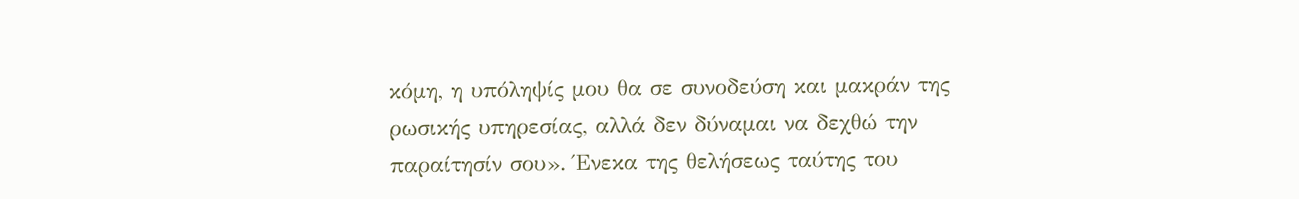κόμη, η υπόληψίς μου θα σε συνοδεύση και μακράν της ρωσικής υπηρεσίας, αλλά δεν δύναμαι να δεχθώ την παραίτησίν σου». Ένεκα της θελήσεως ταύτης του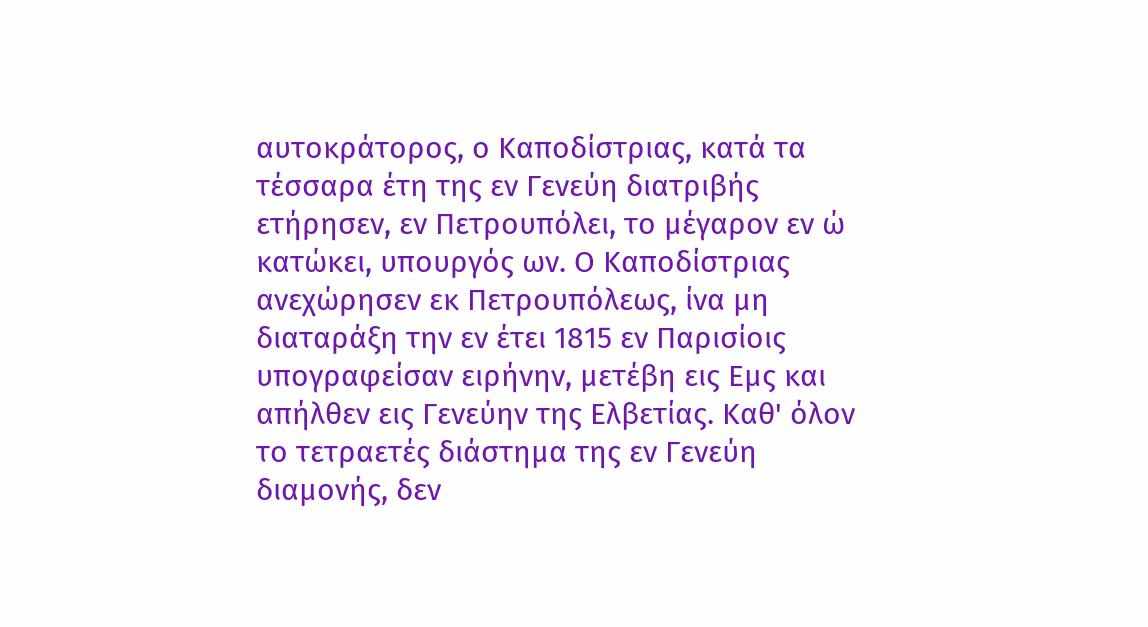αυτοκράτορος, ο Καποδίστριας, κατά τα τέσσαρα έτη της εν Γενεύη διατριβής ετήρησεν, εν Πετρουπόλει, το μέγαρον εν ώ κατώκει, υπουργός ων. Ο Καποδίστριας ανεχώρησεν εκ Πετρουπόλεως, ίνα μη διαταράξη την εν έτει 1815 εν Παρισίοις υπογραφείσαν ειρήνην, μετέβη εις Εμς και απήλθεν εις Γενεύην της Ελβετίας. Καθ' όλον το τετραετές διάστημα της εν Γενεύη διαμονής, δεν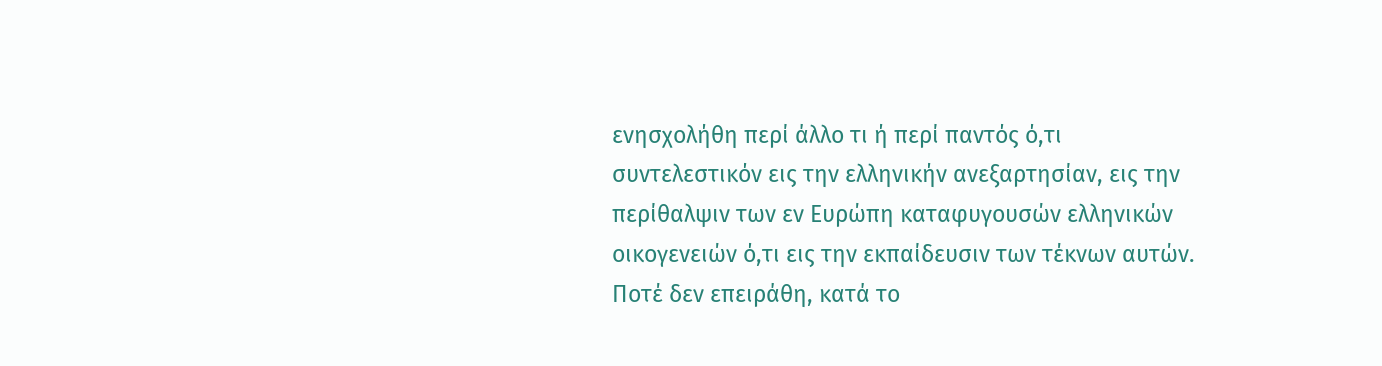ενησχολήθη περί άλλο τι ή περί παντός ό,τι συντελεστικόν εις την ελληνικήν ανεξαρτησίαν, εις την περίθαλψιν των εν Ευρώπη καταφυγουσών ελληνικών οικογενειών ό,τι εις την εκπαίδευσιν των τέκνων αυτών. Ποτέ δεν επειράθη, κατά το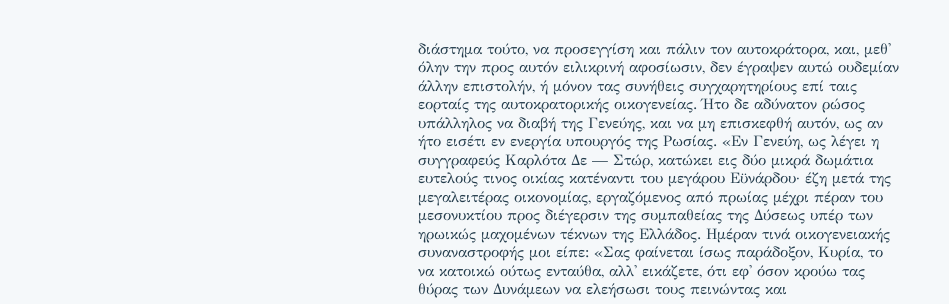διάστημα τούτο, να προσεγγίση και πάλιν τον αυτοκράτορα, και, μεθ' όλην την προς αυτόν ειλικρινή αφοσίωσιν, δεν έγραψεν αυτώ ουδεμίαν άλλην επιστολήν, ή μόνον τας συνήθεις συγχαρητηρίους επί ταις εορταίς της αυτοκρατορικής οικογενείας. Ήτο δε αδύνατον ρώσος υπάλληλος να διαβή της Γενεύης, και να μη επισκεφθή αυτόν, ως αν ήτο εισέτι εν ενεργία υπουργός της Ρωσίας. «Εν Γενεύη, ως λέγει η συγγραφεύς Καρλότα Δε — Στώρ, κατώκει εις δύο μικρά δωμάτια ευτελούς τινος οικίας κατέναντι του μεγάρου Εϋνάρδου· έζη μετά της μεγαλειτέρας οικονομίας, εργαζόμενος από πρωίας μέχρι πέραν του μεσονυκτίου προς διέγερσιν της συμπαθείας της Δύσεως υπέρ των ηρωικώς μαχομένων τέκνων της Ελλάδος. Ημέραν τινά οικογενειακής συναναστροφής μοι είπε: «Σας φαίνεται ίσως παράδοξον, Κυρία, το να κατοικώ ούτως ενταύθα, αλλ' εικάζετε, ότι εφ' όσον κρούω τας θύρας των Δυνάμεων να ελεήσωσι τους πεινώντας και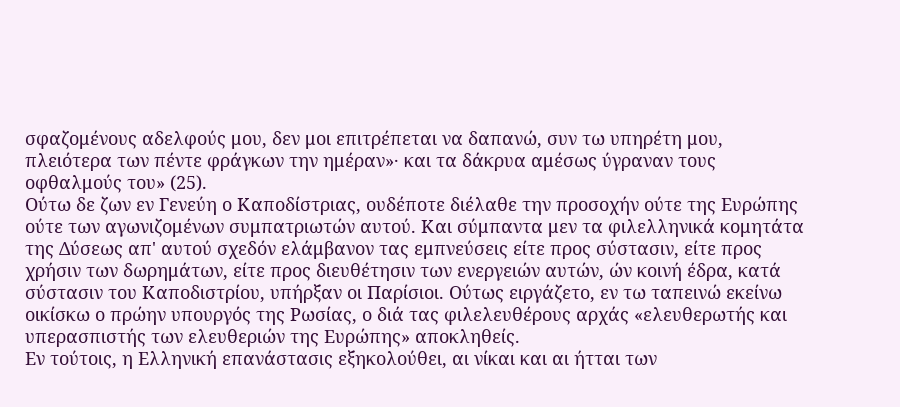σφαζομένους αδελφούς μου, δεν μοι επιτρέπεται να δαπανώ, συν τω υπηρέτη μου, πλειότερα των πέντε φράγκων την ημέραν»· και τα δάκρυα αμέσως ύγραναν τους οφθαλμούς του» (25).
Ούτω δε ζων εν Γενεύη ο Καποδίστριας, ουδέποτε διέλαθε την προσοχήν ούτε της Ευρώπης ούτε των αγωνιζομένων συμπατριωτών αυτού. Και σύμπαντα μεν τα φιλελληνικά κομητάτα της Δύσεως απ' αυτού σχεδόν ελάμβανον τας εμπνεύσεις είτε προς σύστασιν, είτε προς χρήσιν των δωρημάτων, είτε προς διευθέτησιν των ενεργειών αυτών, ών κοινή έδρα, κατά σύστασιν του Καποδιστρίου, υπήρξαν οι Παρίσιοι. Ούτως ειργάζετο, εν τω ταπεινώ εκείνω οικίσκω ο πρώην υπουργός της Ρωσίας, ο διά τας φιλελευθέρους αρχάς «ελευθερωτής και υπερασπιστής των ελευθεριών της Ευρώπης» αποκληθείς.
Εν τούτοις, η Ελληνική επανάστασις εξηκολούθει, αι νίκαι και αι ήτται των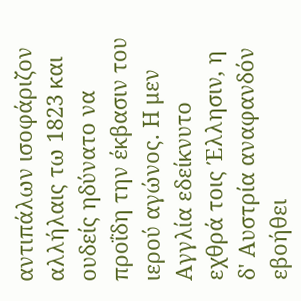αντιπάλων ισοφάριζον αλλήλαις τω 1823 και ουδείς ηδύνατο να προΐδη την έκβασιν του ιερού αγώνος. Η μεν Αγγλία εδείκνυτο εχθρά τοις Έλλησιν, η δ' Αυστρία αναφανδόν εβοήθει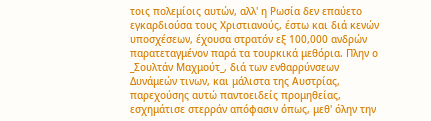τοις πολεμίοις αυτών, αλλ' η Ρωσία δεν επαύετο εγκαρδιούσα τους Χριστιανούς, έστω και διά κενών υποσχέσεων, έχουσα στρατόν εξ 100,000 ανδρών παρατεταγμένον παρά τα τουρκικά μεθόρια. Πλην ο _Σουλτάν Μαχμούτ_, διά των ενθαρρύνσεων Δυνάμεών τινων, και μάλιστα της Αυστρίας, παρεχούσης αυτώ παντοειδείς προμηθείας, εσχημάτισε στερράν απόφασιν όπως, μεθ' όλην την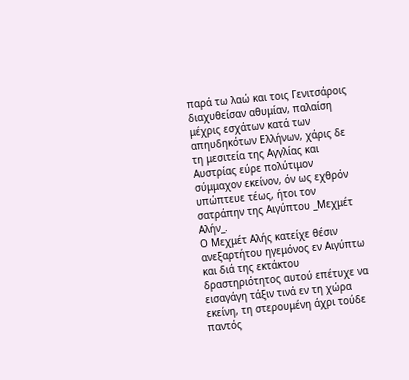παρά τω λαώ και τοις Γενιτσάροις διαχυθείσαν αθυμίαν, παλαίση μέχρις εσχάτων κατά των απηυδηκότων Ελλήνων, χάρις δε τη μεσιτεία της Αγγλίας και Αυστρίας εύρε πολύτιμον σύμμαχον εκείνον, όν ως εχθρόν υπώπτευε τέως, ήτοι τον σατράπην της Αιγύπτου _Μεχμέτ Αλήν_.
Ο Μεχμέτ Αλής κατείχε θέσιν ανεξαρτήτου ηγεμόνος εν Αιγύπτω και διά της εκτάκτου δραστηριότητος αυτού επέτυχε να εισαγάγη τάξιν τινά εν τη χώρα εκείνη, τη στερουμένη άχρι τούδε παντός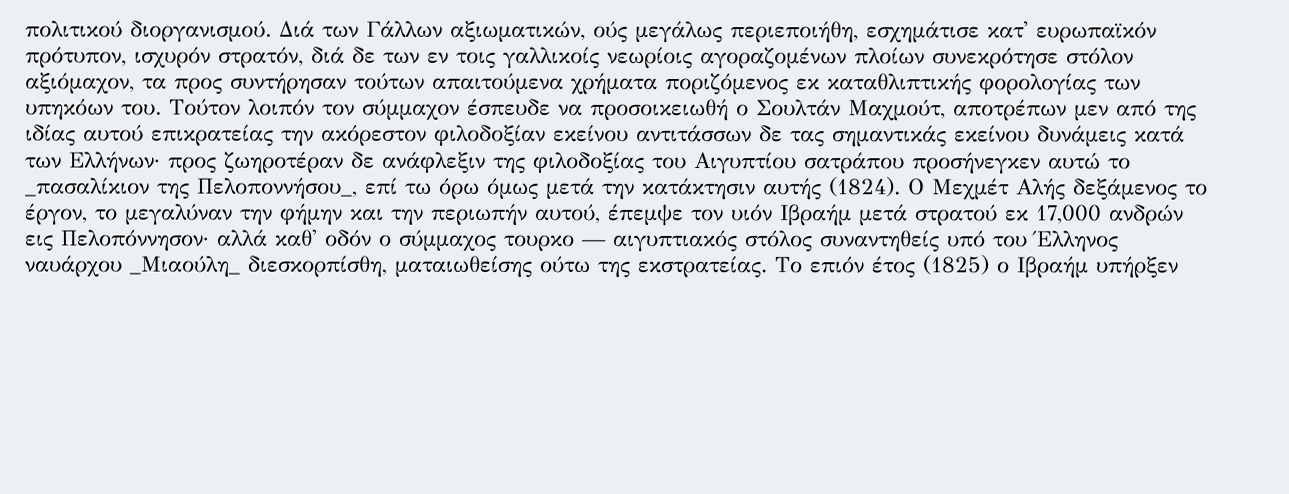πολιτικού διοργανισμού. Διά των Γάλλων αξιωματικών, ούς μεγάλως περιεποιήθη, εσχημάτισε κατ' ευρωπαϊκόν πρότυπον, ισχυρόν στρατόν, διά δε των εν τοις γαλλικοίς νεωρίοις αγοραζομένων πλοίων συνεκρότησε στόλον αξιόμαχον, τα προς συντήρησαν τούτων απαιτούμενα χρήματα ποριζόμενος εκ καταθλιπτικής φορολογίας των υπηκόων του. Τούτον λοιπόν τον σύμμαχον έσπευδε να προσοικειωθή ο Σουλτάν Μαχμούτ, αποτρέπων μεν από της ιδίας αυτού επικρατείας την ακόρεστον φιλοδοξίαν εκείνου αντιτάσσων δε τας σημαντικάς εκείνου δυνάμεις κατά των Ελλήνων· προς ζωηροτέραν δε ανάφλεξιν της φιλοδοξίας του Αιγυπτίου σατράπου προσήνεγκεν αυτώ το _πασαλίκιον της Πελοποννήσου_, επί τω όρω όμως μετά την κατάκτησιν αυτής (1824). Ο Μεχμέτ Αλής δεξάμενος το έργον, το μεγαλύναν την φήμην και την περιωπήν αυτού, έπεμψε τον υιόν Ιβραήμ μετά στρατού εκ 17,000 ανδρών εις Πελοπόννησον· αλλά καθ' οδόν ο σύμμαχος τουρκο — αιγυπτιακός στόλος συναντηθείς υπό του Έλληνος ναυάρχου _Μιαούλη_ διεσκορπίσθη, ματαιωθείσης ούτω της εκστρατείας. Το επιόν έτος (1825) ο Ιβραήμ υπήρξεν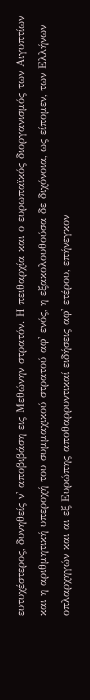ευτυχέστερος, δυνηθείς ν' αποβιβάση εις Μεθώνην στρατόν. Η πειθαρχία και ο ευρωπαϊκός διοργανισμός των Αιγυπτίων και η αριθμητική υπεροχή του συμμαχικού στρατού αφ' ενός, η εξακολουθούσα δε διχόνοια, ως είπομεν, των Ελλήνων οπλαρχηγών και αι εξ Ευρώπης αποθαρρυντικαί ειδήσεις αφ' ετέρου, επήνεγκον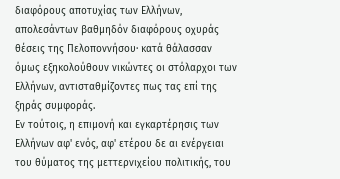διαφόρους αποτυχίας των Ελλήνων, απολεσάντων βαθμηδόν διαφόρους οχυράς θέσεις της Πελοποννήσου· κατά θάλασσαν όμως εξηκολούθουν νικώντες οι στόλαρχοι των Ελλήνων, αντισταθμίζοντες πως τας επί της ξηράς συμφοράς.
Εν τούτοις, η επιμονή και εγκαρτέρησις των Ελλήνων αφ' ενός, αφ' ετέρου δε αι ενέργειαι του θύματος της μεττερνιχείου πολιτικής, του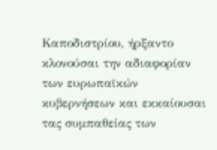Καποδιστρίου, ήρξαντο κλονούσαι την αδιαφορίαν των ευρωπαϊκών κυβερνήσεων και εκκαίουσαι τας συμπαθείας των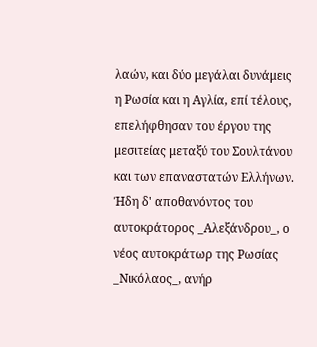λαών, και δύο μεγάλαι δυνάμεις η Ρωσία και η Αγλία, επί τέλους, επελήφθησαν του έργου της μεσιτείας μεταξύ του Σουλτάνου και των επαναστατών Ελλήνων. Ήδη δ' αποθανόντος του αυτοκράτορος _Αλεξάνδρου_, ο νέος αυτοκράτωρ της Ρωσίας _Νικόλαος_, ανήρ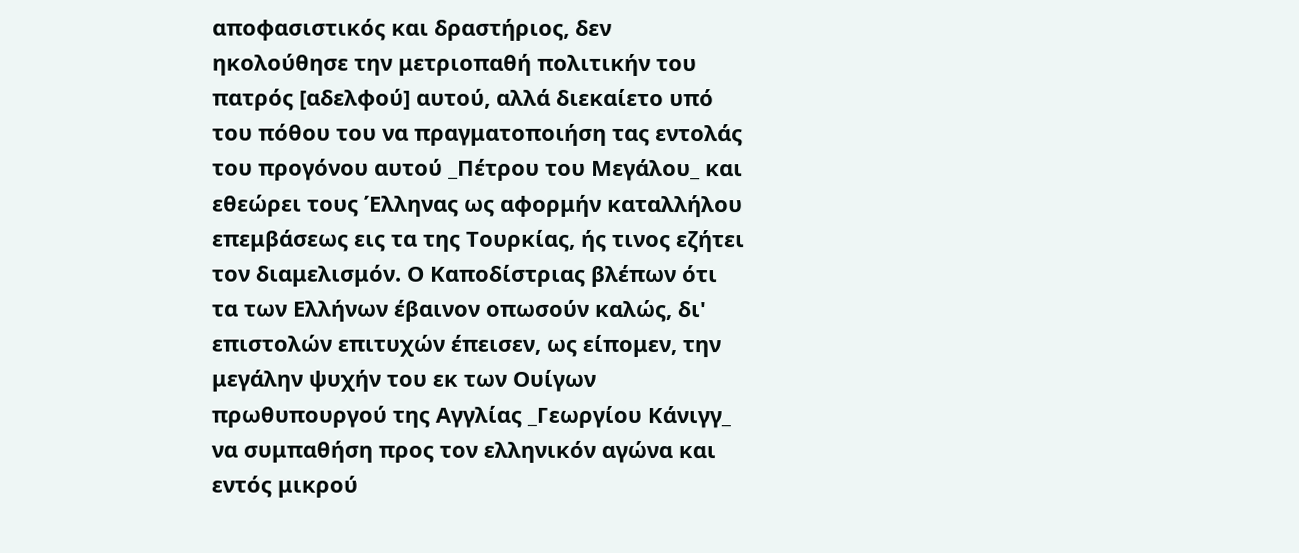αποφασιστικός και δραστήριος, δεν ηκολούθησε την μετριοπαθή πολιτικήν του πατρός [αδελφού] αυτού, αλλά διεκαίετο υπό του πόθου του να πραγματοποιήση τας εντολάς του προγόνου αυτού _Πέτρου του Μεγάλου_ και εθεώρει τους Έλληνας ως αφορμήν καταλλήλου επεμβάσεως εις τα της Τουρκίας, ής τινος εζήτει τον διαμελισμόν. Ο Καποδίστριας βλέπων ότι τα των Ελλήνων έβαινον οπωσούν καλώς, δι' επιστολών επιτυχών έπεισεν, ως είπομεν, την μεγάλην ψυχήν του εκ των Ουίγων πρωθυπουργού της Αγγλίας _Γεωργίου Κάνιγγ_ να συμπαθήση προς τον ελληνικόν αγώνα και εντός μικρού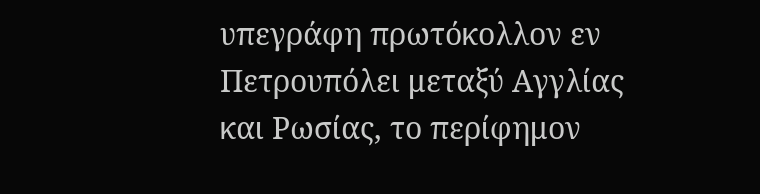υπεγράφη πρωτόκολλον εν Πετρουπόλει μεταξύ Αγγλίας και Ρωσίας, το περίφημον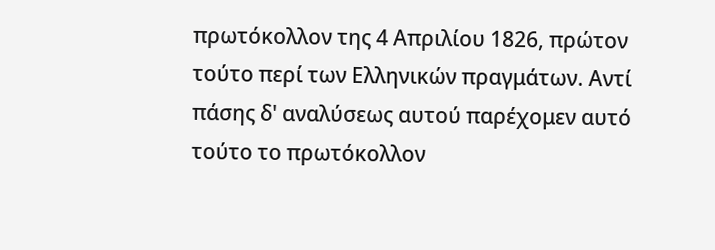πρωτόκολλον της 4 Απριλίου 1826, πρώτον τούτο περί των Ελληνικών πραγμάτων. Αντί πάσης δ' αναλύσεως αυτού παρέχομεν αυτό τούτο το πρωτόκολλον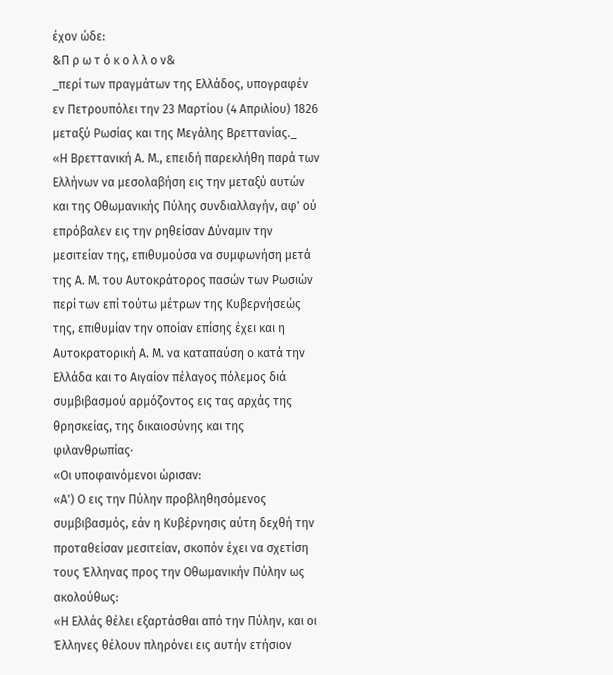έχον ώδε:
&Π ρ ω τ ό κ ο λ λ ο ν&
_περί των πραγμάτων της Ελλάδος, υπογραφέν εν Πετρουπόλει την 23 Μαρτίου (4 Απριλίου) 1826 μεταξύ Ρωσίας και της Μεγάλης Βρεττανίας._
«Η Βρεττανική Α. Μ., επειδή παρεκλήθη παρά των Ελλήνων να μεσολαβήση εις την μεταξύ αυτών και της Οθωμανικής Πύλης συνδιαλλαγήν, αφ' ού επρόβαλεν εις την ρηθείσαν Δύναμιν την μεσιτείαν της, επιθυμούσα να συμφωνήση μετά της Α. Μ. του Αυτοκράτορος πασών των Ρωσιών περί των επί τούτω μέτρων της Κυβερνήσεώς της, επιθυμίαν την οποίαν επίσης έχει και η Αυτοκρατορική Α. Μ. να καταπαύση ο κατά την Ελλάδα και το Αιγαίον πέλαγος πόλεμος διά συμβιβασμού αρμόζοντος εις τας αρχάς της θρησκείας, της δικαιοσύνης και της φιλανθρωπίας·
«Οι υποφαινόμενοι ώρισαν:
«Α') Ο εις την Πύλην προβληθησόμενος συμβιβασμός, εάν η Κυβέρνησις αύτη δεχθή την προταθείσαν μεσιτείαν, σκοπόν έχει να σχετίση τους Έλληνας προς την Οθωμανικήν Πύλην ως ακολούθως:
«Η Ελλάς θέλει εξαρτάσθαι από την Πύλην, και οι Έλληνες θέλουν πληρόνει εις αυτήν ετήσιον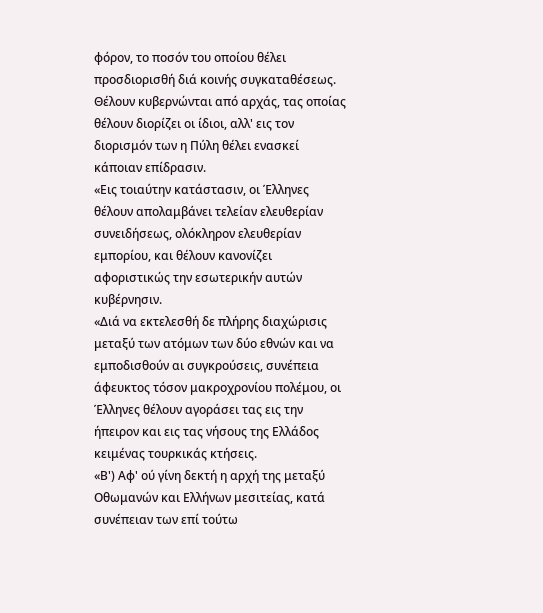φόρον, το ποσόν του οποίου θέλει προσδιορισθή διά κοινής συγκαταθέσεως. Θέλουν κυβερνώνται από αρχάς, τας οποίας θέλουν διορίζει οι ίδιοι, αλλ' εις τον διορισμόν των η Πύλη θέλει ενασκεί κάποιαν επίδρασιν.
«Εις τοιαύτην κατάστασιν, οι Έλληνες θέλουν απολαμβάνει τελείαν ελευθερίαν συνειδήσεως, ολόκληρον ελευθερίαν εμπορίου, και θέλουν κανονίζει αφοριστικώς την εσωτερικήν αυτών κυβέρνησιν.
«Διά να εκτελεσθή δε πλήρης διαχώρισις μεταξύ των ατόμων των δύο εθνών και να εμποδισθούν αι συγκρούσεις, συνέπεια άφευκτος τόσον μακροχρονίου πολέμου, οι Έλληνες θέλουν αγοράσει τας εις την ήπειρον και εις τας νήσους της Ελλάδος κειμένας τουρκικάς κτήσεις.
«Β') Αφ' ού γίνη δεκτή η αρχή της μεταξύ Οθωμανών και Ελλήνων μεσιτείας, κατά συνέπειαν των επί τούτω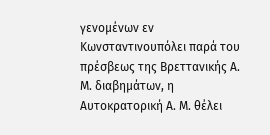γενομένων εν Κωνσταντινουπόλει παρά του πρέσβεως της Βρεττανικής Α. Μ. διαβημάτων, η Αυτοκρατορική Α. Μ. θέλει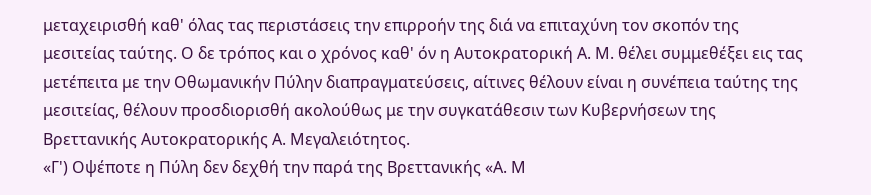μεταχειρισθή καθ' όλας τας περιστάσεις την επιρροήν της διά να επιταχύνη τον σκοπόν της μεσιτείας ταύτης. Ο δε τρόπος και ο χρόνος καθ' όν η Αυτοκρατορική Α. Μ. θέλει συμμεθέξει εις τας μετέπειτα με την Οθωμανικήν Πύλην διαπραγματεύσεις, αίτινες θέλουν είναι η συνέπεια ταύτης της μεσιτείας, θέλουν προσδιορισθή ακολούθως με την συγκατάθεσιν των Κυβερνήσεων της Βρεττανικής Αυτοκρατορικής Α. Μεγαλειότητος.
«Γ') Οψέποτε η Πύλη δεν δεχθή την παρά της Βρεττανικής «Α. Μ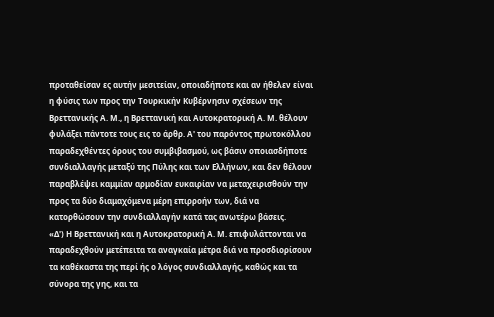προταθείσαν ες αυτήν μεσιτείαν, οποιαδήποτε και αν ήθελεν είναι η φύσις των προς την Τουρκικήν Κυβέρνησιν σχέσεων της Βρεττανικής Α. Μ., η Βρεττανική και Αυτοκρατορική Α. Μ. θέλουν φυλάξει πάντοτε τους εις το άρθρ. Α' του παρόντος πρωτοκόλλου παραδεχθέντες όρους του συμβιβασμού, ως βάσιν οποιασδήποτε συνδιαλλαγής μεταξύ της Πύλης και των Ελλήνων, και δεν θέλουν παραβλέψει καμμίαν αρμοδίαν ευκαιρίαν να μεταχειρισθούν την προς τα δύο διαμαχόμενα μέρη επιρροήν των, διά να κατορθώσουν την συνδιαλλαγήν κατά τας ανωτέρω βάσεις.
«Δ') Η Βρεττανική και η Αυτοκρατορική Α. Μ. επιφυλάττονται να παραδεχθούν μετέπειτα τα αναγκαία μέτρα διά να προσδιορίσουν τα καθέκαστα της περί ής ο λόγος συνδιαλλαγής, καθώς και τα σύνορα της γης, και τα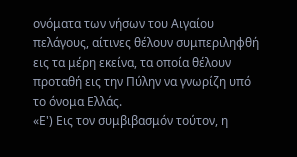ονόματα των νήσων του Αιγαίου πελάγους, αίτινες θέλουν συμπεριληφθή εις τα μέρη εκείνα, τα οποία θέλουν προταθή εις την Πύλην να γνωρίζη υπό το όνομα Ελλάς.
«Ε') Εις τον συμβιβασμόν τούτον, η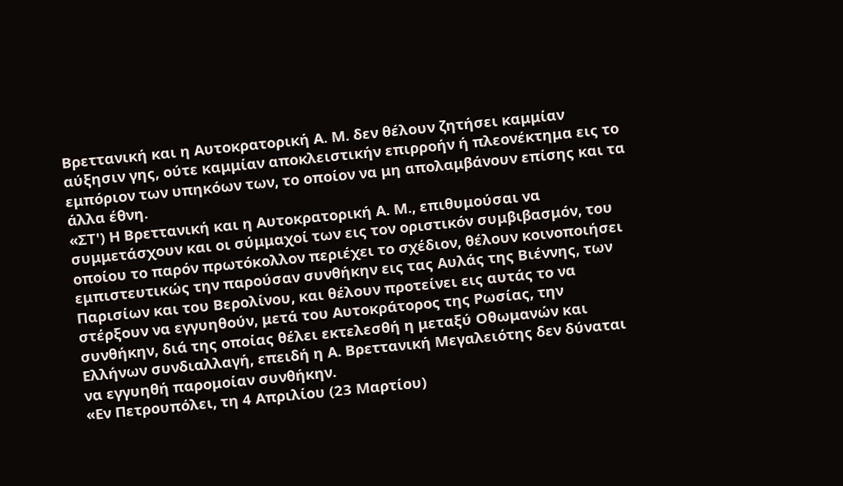Βρεττανική και η Αυτοκρατορική Α. Μ. δεν θέλουν ζητήσει καμμίαν αύξησιν γης, ούτε καμμίαν αποκλειστικήν επιρροήν ή πλεονέκτημα εις το εμπόριον των υπηκόων των, το οποίον να μη απολαμβάνουν επίσης και τα άλλα έθνη.
«ΣΤ') Η Βρεττανική και η Αυτοκρατορική Α. Μ., επιθυμούσαι να συμμετάσχουν και οι σύμμαχοί των εις τον οριστικόν συμβιβασμόν, του οποίου το παρόν πρωτόκολλον περιέχει το σχέδιον, θέλουν κοινοποιήσει εμπιστευτικώς την παρούσαν συνθήκην εις τας Αυλάς της Βιέννης, των Παρισίων και του Βερολίνου, και θέλουν προτείνει εις αυτάς το να στέρξουν να εγγυηθούν, μετά του Αυτοκράτορος της Ρωσίας, την συνθήκην, διά της οποίας θέλει εκτελεσθή η μεταξύ Οθωμανών και Ελλήνων συνδιαλλαγή, επειδή η Α. Βρεττανική Μεγαλειότης δεν δύναται να εγγυηθή παρομοίαν συνθήκην.
«Εν Πετρουπόλει, τη 4 Απριλίου (23 Μαρτίου)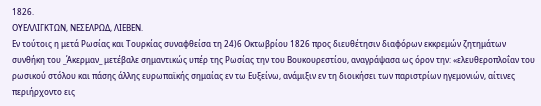1826.
ΟΥΕΛΛΙΓΚΤΩΝ, ΝΕΣΕΛΡΩΔ, ΛΙΕΒΕΝ.
Εν τούτοις η μετά Ρωσίας και Τουρκίας συναφθείσα τη 24)6 Οκτωβρίου 1826 προς διευθέτησιν διαφόρων εκκρεμών ζητημάτων συνθήκη του _Άκερμαν_ μετέβαλε σημαντικώς υπέρ της Ρωσίας την του Βουκουρεστίου, αναγράψασα ως όρον την: «ελευθεροπλοΐαν του ρωσικού στόλου και πάσης άλλης ευρωπαϊκής σημαίας εν τω Ευξείνω, ανάμιξιν εν τη διοικήσει των παριστρίων ηγεμονιών, αίτινες περιήρχοντο εις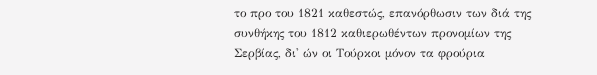το προ του 1821 καθεστώς, επανόρθωσιν των διά της συνθήκης του 1812 καθιερωθέντων προνομίων της Σερβίας, δι' ών οι Τούρκοι μόνον τα φρούρια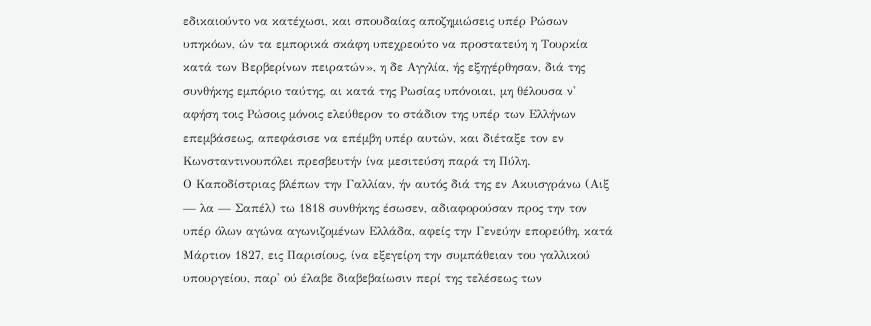εδικαιούντο να κατέχωσι, και σπουδαίας αποζημιώσεις υπέρ Ρώσων υπηκόων, ών τα εμπορικά σκάφη υπεχρεούτο να προστατεύη η Τουρκία κατά των Βερβερίνων πειρατών», η δε Αγγλία, ής εξηγέρθησαν, διά της συνθήκης εμπόριο ταύτης, αι κατά της Ρωσίας υπόνοιαι, μη θέλουσα ν' αφήση τοις Ρώσοις μόνοις ελεύθερον το στάδιον της υπέρ των Ελλήνων επεμβάσεως, απεφάσισε να επέμβη υπέρ αυτών, και διέταξε τον εν Κωνσταντινουπόλει πρεσβευτήν ίνα μεσιτεύση παρά τη Πύλη.
Ο Καποδίστριας βλέπων την Γαλλίαν, ήν αυτός διά της εν Ακυισγράνω (Αιξ — λα — Σαπέλ) τω 1818 συνθήκης έσωσεν, αδιαφορούσαν προς την τον υπέρ όλων αγώνα αγωνιζομένων Ελλάδα, αφείς την Γενεύην επορεύθη, κατά Μάρτιον 1827, εις Παρισίους, ίνα εξεγείρη την συμπάθειαν του γαλλικού υπουργείου, παρ' ού έλαβε διαβεβαίωσιν περί της τελέσεως των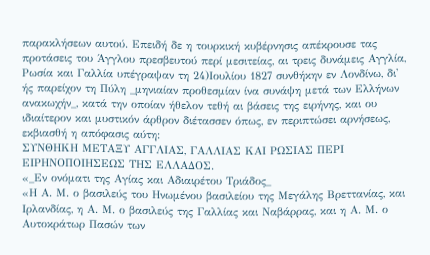παρακλήσεων αυτού. Επειδή δε η τουρκική κυβέρνησις απέκρουσε τας προτάσεις του Άγγλου πρεσβευτού περί μεσιτείας, αι τρεις δυνάμεις Αγγλία, Ρωσία και Γαλλία υπέγραψαν τη 24)Ιουλίου 1827 συνθήκην εν Λονδίνω, δι' ής παρείχον τη Πύλη _μηνιαίαν προθεσμίαν ίνα συνάψη μετά των Ελλήνων ανακωχήν_, κατά την οποίαν ήθελον τεθή αι βάσεις της ειρήνης, και ου ιδιαίτερον και μυστικόν άρθρον διέτασσεν όπως, εν περιπτώσει αρνήσεως, εκβιασθή η απόφασις αύτη:
ΣΥΝΘΗΚΗ ΜΕΤΑΞΥ ΑΓΓΛΙΑΣ, ΓΑΛΛΙΑΣ ΚΑΙ ΡΩΣΙΑΣ ΠΕΡΙ ΕΙΡΗΝΟΠΟΙΗΣΕΩΣ ΤΗΣ ΕΛΛΑΔΟΣ.
«_Εν ονόματι της Αγίας και Αδιαιρέτου Τριάδος_
«Η Α. Μ. ο βασιλεύς του Ηνωμένου βασιλείου της Μεγάλης Βρεττανίας, και Ιρλανδίας, η Α. Μ. ο βασιλεύς της Γαλλίας και Ναβάρρας, και η Α. Μ. ο Αυτοκράτωρ Πασών των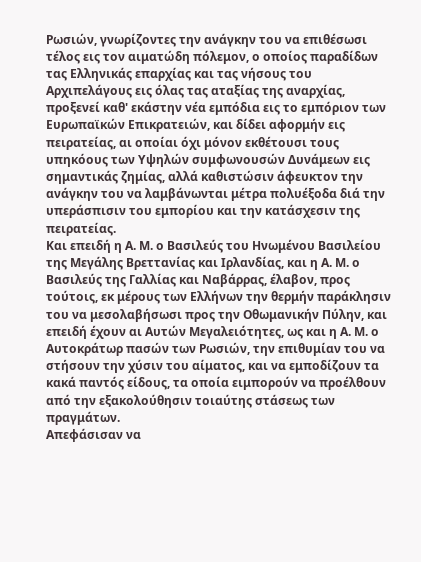Ρωσιών, γνωρίζοντες την ανάγκην του να επιθέσωσι τέλος εις τον αιματώδη πόλεμον, ο οποίος παραδίδων τας Ελληνικάς επαρχίας και τας νήσους του Αρχιπελάγους εις όλας τας αταξίας της αναρχίας, προξενεί καθ' εκάστην νέα εμπόδια εις το εμπόριον των Ευρωπαϊκών Επικρατειών, και δίδει αφορμήν εις πειρατείας, αι οποίαι όχι μόνον εκθέτουσι τους υπηκόους των Υψηλών συμφωνουσών Δυνάμεων εις σημαντικάς ζημίας, αλλά καθιστώσιν άφευκτον την ανάγκην του να λαμβάνωνται μέτρα πολυέξοδα διά την υπεράσπισιν του εμπορίου και την κατάσχεσιν της πειρατείας.
Και επειδή η Α. Μ. ο Βασιλεύς του Ηνωμένου Βασιλείου της Μεγάλης Βρεττανίας και Ιρλανδίας, και η Α. Μ. ο Βασιλεύς της Γαλλίας και Ναβάρρας, έλαβον, προς τούτοις, εκ μέρους των Ελλήνων την θερμήν παράκλησιν του να μεσολαβήσωσι προς την Οθωμανικήν Πύλην, και επειδή έχουν αι Αυτών Μεγαλειότητες, ως και η Α. Μ. ο Αυτοκράτωρ πασών των Ρωσιών, την επιθυμίαν του να στήσουν την χύσιν του αίματος, και να εμποδίζουν τα κακά παντός είδους, τα οποία ειμπορούν να προέλθουν από την εξακολούθησιν τοιαύτης στάσεως των πραγμάτων.
Απεφάσισαν να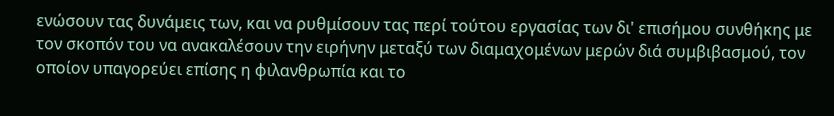ενώσουν τας δυνάμεις των, και να ρυθμίσουν τας περί τούτου εργασίας των δι' επισήμου συνθήκης με τον σκοπόν του να ανακαλέσουν την ειρήνην μεταξύ των διαμαχομένων μερών διά συμβιβασμού, τον οποίον υπαγορεύει επίσης η φιλανθρωπία και το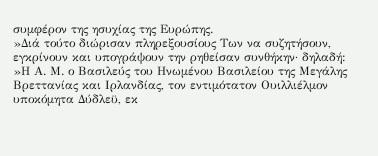συμφέρον της ησυχίας της Ευρώπης.
»Διά τούτο διώρισαν πληρεξουσίους Των να συζητήσουν, εγκρίνουν και υπογράψουν την ρηθείσαν συνθήκην· δηλαδή:
»Η Α. Μ. ο Βασιλεύς του Ηνωμένου Βασιλείου της Μεγάλης Βρεττανίας και Ιρλανδίας, τον εντιμότατον Ουιλλιέλμον υποκόμητα Δύδλεϋ, εκ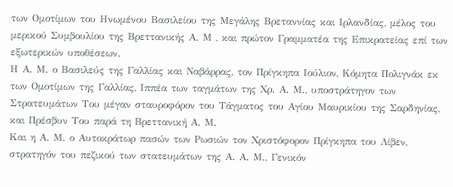των Ομοτίμων του Ηνωμένου Βασιλείου της Μεγάλης Βρεταννίας και Ιρλανδίας, μέλος του μερικού Συμβουλίου της Βρεττανικής Α. Μ , και πρώτον Γραμματέα της Επικρατείας επί των εξωτερικών υποθέσεων.
Η Α. Μ. ο Βασιλεύς της Γαλλίας και Ναβάρρας, τον Πρίγκηπα Ιούλιον, Κόμητα Πολιγνάκ εκ των Ομοτίμων της Γαλλίας, Ιππέα των ταγμάτων της Χρ. Α. Μ., υποστράτηγον των Στρατευμάτων Του μέγαν σταυροφόρον του Τάγματος του Αγίου Μαυρικίου της Σαρδηνίας, και Πρέσβυν Του παρά τη Βρεττανική Α. Μ.
Και η Α. Μ. ο Αυτοκράτωρ πασών των Ρωσιών τον Χριστόφορον Πρίγκηπα του Λίβεν, στρατηγόν του πεζικού των στατευμάτων της Α. Α. Μ., Γενικόν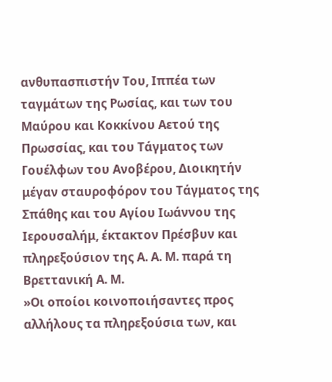ανθυπασπιστήν Του, Ιππέα των ταγμάτων της Ρωσίας, και των του Μαύρου και Κοκκίνου Αετού της Πρωσσίας, και του Τάγματος των Γουέλφων του Ανοβέρου, Διοικητήν μέγαν σταυροφόρον του Τάγματος της Σπάθης και του Αγίου Ιωάννου της Ιερουσαλήμ, έκτακτον Πρέσβυν και πληρεξούσιον της Α. Α. Μ. παρά τη Βρεττανική Α. Μ.
»Οι οποίοι κοινοποιήσαντες προς αλλήλους τα πληρεξούσια των, και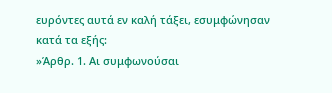ευρόντες αυτά εν καλή τάξει, εσυμφώνησαν κατά τα εξής:
»Άρθρ. 1. Αι συμφωνούσαι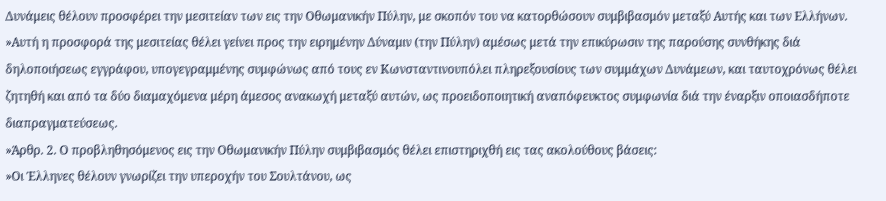Δυνάμεις θέλουν προσφέρει την μεσιτείαν των εις την Οθωμανικήν Πύλην, με σκοπόν του να κατορθώσουν συμβιβασμόν μεταξύ Αυτής και των Ελλήνων.
»Αυτή η προσφορά της μεσιτείας θέλει γείνει προς την ειρημένην Δύναμιν (την Πύλην) αμέσως μετά την επικύρωσιν της παρούσης συνθήκης διά δηλοποιήσεως εγγράφου, υπογεγραμμένης συμφώνως από τους εν Κωνσταντινουπόλει πληρεξουσίους των συμμάχων Δυνάμεων, και ταυτοχρόνως θέλει ζητηθή και από τα δύο διαμαχόμενα μέρη άμεσος ανακωχή μεταξύ αυτών, ως προειδοποιητική αναπόφευκτος συμφωνία διά την έναρξιν οποιασδήποτε διαπραγματεύσεως.
»Άρθρ. 2. Ο προβληθησόμενος εις την Οθωμανικήν Πύλην συμβιβασμός θέλει επιστηριχθή εις τας ακολούθους βάσεις:
»Οι Έλληνες θέλουν γνωρίζει την υπεροχήν του Σουλτάνου, ως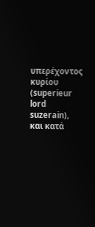υπερέχοντος κυρίου (superieur lord suzerain), και κατά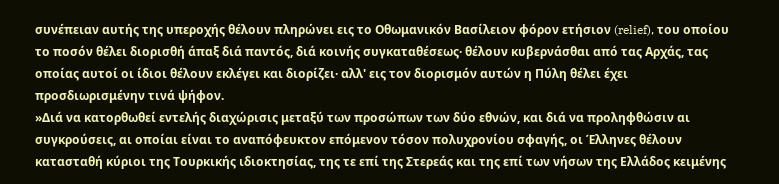συνέπειαν αυτής της υπεροχής θέλουν πληρώνει εις το Οθωμανικόν Βασίλειον φόρον ετήσιον (relief), του οποίου το ποσόν θέλει διορισθή άπαξ διά παντός, διά κοινής συγκαταθέσεως· θέλουν κυβερνάσθαι από τας Αρχάς, τας οποίας αυτοί οι ίδιοι θέλουν εκλέγει και διορίζει· αλλ' εις τον διορισμόν αυτών η Πύλη θέλει έχει προσδιωρισμένην τινά ψήφον.
»Διά να κατορθωθεί εντελής διαχώρισις μεταξύ των προσώπων των δύο εθνών, και διά να προληφθώσιν αι συγκρούσεις, αι οποίαι είναι το αναπόφευκτον επόμενον τόσον πολυχρονίου σφαγής, οι Έλληνες θέλουν κατασταθή κύριοι της Τουρκικής ιδιοκτησίας, της τε επί της Στερεάς και της επί των νήσων της Ελλάδος κειμένης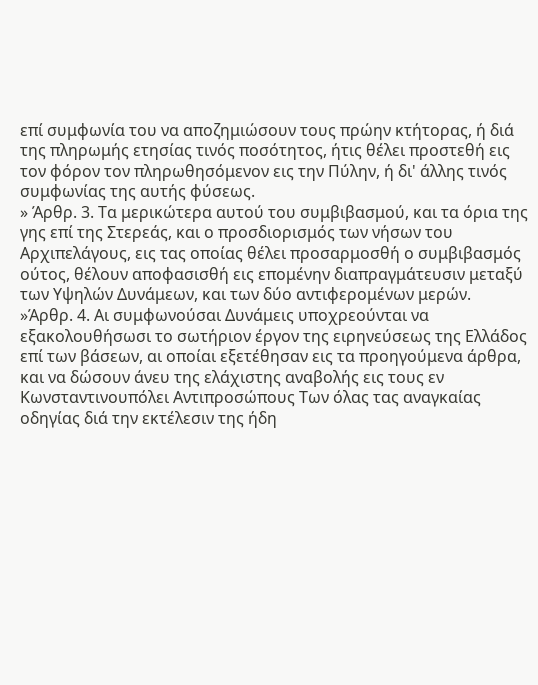επί συμφωνία του να αποζημιώσουν τους πρώην κτήτορας, ή διά της πληρωμής ετησίας τινός ποσότητος, ήτις θέλει προστεθή εις τον φόρον τον πληρωθησόμενον εις την Πύλην, ή δι' άλλης τινός συμφωνίας της αυτής φύσεως.
» Άρθρ. 3. Τα μερικώτερα αυτού του συμβιβασμού, και τα όρια της γης επί της Στερεάς, και ο προσδιορισμός των νήσων του Αρχιπελάγους, εις τας οποίας θέλει προσαρμοσθή ο συμβιβασμός ούτος, θέλουν αποφασισθή εις επομένην διαπραγμάτευσιν μεταξύ των Υψηλών Δυνάμεων, και των δύο αντιφερομένων μερών.
»Άρθρ. 4. Αι συμφωνούσαι Δυνάμεις υποχρεούνται να εξακολουθήσωσι το σωτήριον έργον της ειρηνεύσεως της Ελλάδος επί των βάσεων, αι οποίαι εξετέθησαν εις τα προηγούμενα άρθρα, και να δώσουν άνευ της ελάχιστης αναβολής εις τους εν Κωνσταντινουπόλει Αντιπροσώπους Των όλας τας αναγκαίας οδηγίας διά την εκτέλεσιν της ήδη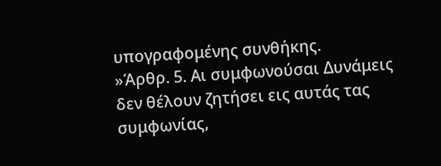υπογραφομένης συνθήκης.
»Άρθρ. 5. Αι συμφωνούσαι Δυνάμεις δεν θέλουν ζητήσει εις αυτάς τας συμφωνίας,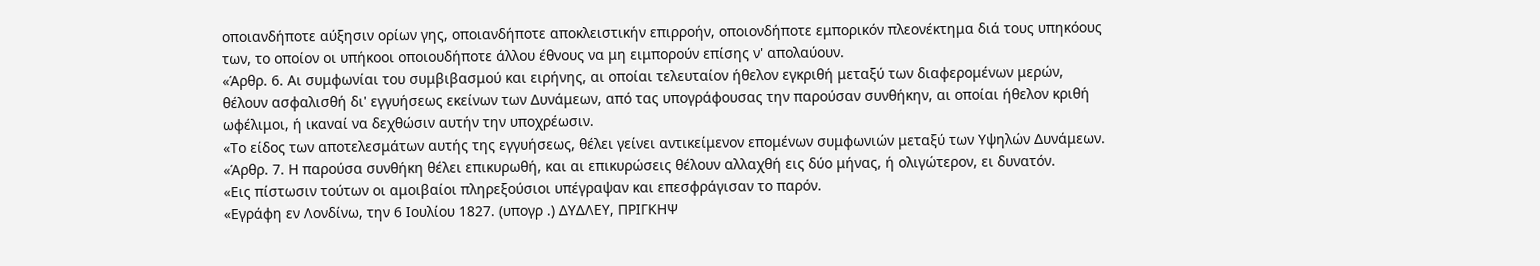οποιανδήποτε αύξησιν ορίων γης, οποιανδήποτε αποκλειστικήν επιρροήν, οποιονδήποτε εμπορικόν πλεονέκτημα διά τους υπηκόους των, το οποίον οι υπήκοοι οποιουδήποτε άλλου έθνους να μη ειμπορούν επίσης ν' απολαύουν.
«Άρθρ. 6. Αι συμφωνίαι του συμβιβασμού και ειρήνης, αι οποίαι τελευταίον ήθελον εγκριθή μεταξύ των διαφερομένων μερών, θέλουν ασφαλισθή δι' εγγυήσεως εκείνων των Δυνάμεων, από τας υπογράφουσας την παρούσαν συνθήκην, αι οποίαι ήθελον κριθή ωφέλιμοι, ή ικαναί να δεχθώσιν αυτήν την υποχρέωσιν.
«Το είδος των αποτελεσμάτων αυτής της εγγυήσεως, θέλει γείνει αντικείμενον επομένων συμφωνιών μεταξύ των Υψηλών Δυνάμεων.
«Άρθρ. 7. Η παρούσα συνθήκη θέλει επικυρωθή, και αι επικυρώσεις θέλουν αλλαχθή εις δύο μήνας, ή ολιγώτερον, ει δυνατόν.
«Εις πίστωσιν τούτων οι αμοιβαίοι πληρεξούσιοι υπέγραψαν και επεσφράγισαν το παρόν.
«Εγράφη εν Λονδίνω, την 6 Ιουλίου 1827. (υπογρ .) ΔΥΔΛΕΥ, ΠΡΙΓΚΗΨ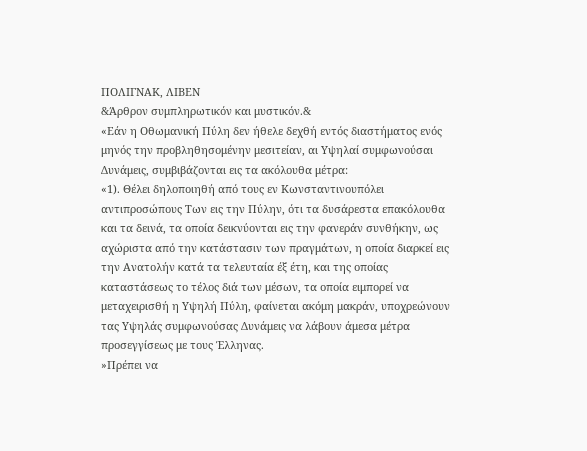ΠΟΛΙΓΝΑΚ, ΛΙΒΕΝ
&Άρθρον συμπληρωτικόν και μυστικόν.&
«Εάν η Οθωμανική Πύλη δεν ήθελε δεχθή εντός διαστήματος ενός μηνός την προβληθησομένην μεσιτείαν, αι Υψηλαί συμφωνούσαι Δυνάμεις, συμβιβάζονται εις τα ακόλουθα μέτρα:
«1). Θέλει δηλοποιηθή από τους εν Κωνσταντινουπόλει αντιπροσώπους Των εις την Πύλην, ότι τα δυσάρεστα επακόλουθα και τα δεινά, τα οποία δεικνύονται εις την φανεράν συνθήκην, ως αχώριστα από την κατάστασιν των πραγμάτων, η οποία διαρκεί εις την Ανατολήν κατά τα τελευταία έξ έτη, και της οποίας καταστάσεως το τέλος διά των μέσων, τα οποία ειμπορεί να μεταχειρισθή η Υψηλή Πύλη, φαίνεται ακόμη μακράν, υποχρεώνουν τας Υψηλάς συμφωνούσας Δυνάμεις να λάβουν άμεσα μέτρα προσεγγίσεως με τους Έλληνας.
»Πρέπει να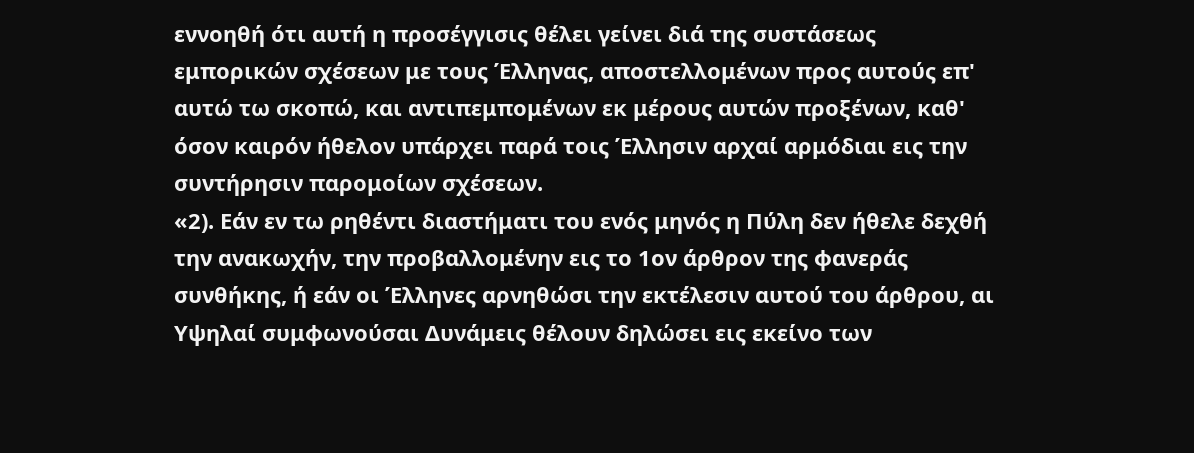εννοηθή ότι αυτή η προσέγγισις θέλει γείνει διά της συστάσεως εμπορικών σχέσεων με τους Έλληνας, αποστελλομένων προς αυτούς επ' αυτώ τω σκοπώ, και αντιπεμπομένων εκ μέρους αυτών προξένων, καθ' όσον καιρόν ήθελον υπάρχει παρά τοις Έλλησιν αρχαί αρμόδιαι εις την συντήρησιν παρομοίων σχέσεων.
«2). Εάν εν τω ρηθέντι διαστήματι του ενός μηνός η Πύλη δεν ήθελε δεχθή την ανακωχήν, την προβαλλομένην εις το 1ον άρθρον της φανεράς συνθήκης, ή εάν οι Έλληνες αρνηθώσι την εκτέλεσιν αυτού του άρθρου, αι Υψηλαί συμφωνούσαι Δυνάμεις θέλουν δηλώσει εις εκείνο των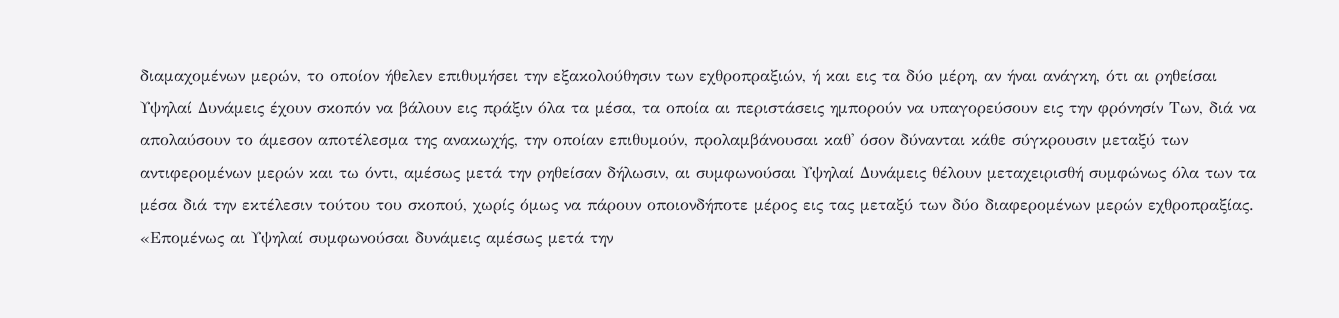διαμαχομένων μερών, το οποίον ήθελεν επιθυμήσει την εξακολούθησιν των εχθροπραξιών, ή και εις τα δύο μέρη, αν ήναι ανάγκη, ότι αι ρηθείσαι Υψηλαί Δυνάμεις έχουν σκοπόν να βάλουν εις πράξιν όλα τα μέσα, τα οποία αι περιστάσεις ημπορούν να υπαγορεύσουν εις την φρόνησίν Των, διά να απολαύσουν το άμεσον αποτέλεσμα της ανακωχής, την οποίαν επιθυμούν, προλαμβάνουσαι καθ' όσον δύνανται κάθε σύγκρουσιν μεταξύ των αντιφερομένων μερών και τω όντι, αμέσως μετά την ρηθείσαν δήλωσιν, αι συμφωνούσαι Υψηλαί Δυνάμεις θέλουν μεταχειρισθή συμφώνως όλα των τα μέσα διά την εκτέλεσιν τούτου του σκοπού, χωρίς όμως να πάρουν οποιονδήποτε μέρος εις τας μεταξύ των δύο διαφερομένων μερών εχθροπραξίας.
«Επομένως αι Υψηλαί συμφωνούσαι δυνάμεις αμέσως μετά την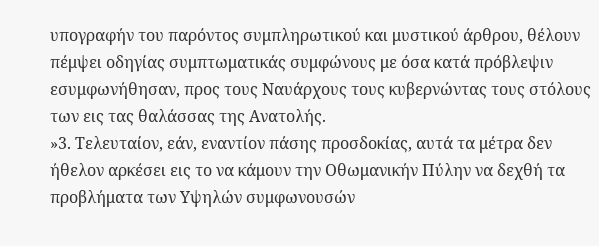υπογραφήν του παρόντος συμπληρωτικού και μυστικού άρθρου, θέλουν πέμψει οδηγίας συμπτωματικάς συμφώνους με όσα κατά πρόβλεψιν εσυμφωνήθησαν, προς τους Ναυάρχους τους κυβερνώντας τους στόλους των εις τας θαλάσσας της Ανατολής.
»3. Τελευταίον, εάν, εναντίον πάσης προσδοκίας, αυτά τα μέτρα δεν ήθελον αρκέσει εις το να κάμουν την Οθωμανικήν Πύλην να δεχθή τα προβλήματα των Υψηλών συμφωνουσών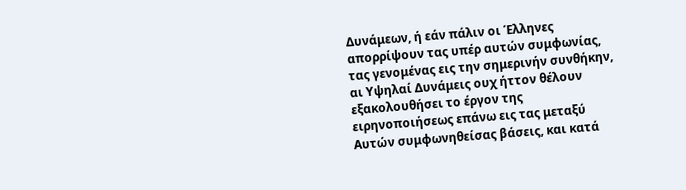Δυνάμεων, ή εάν πάλιν οι Έλληνες απορρίψουν τας υπέρ αυτών συμφωνίας, τας γενομένας εις την σημερινήν συνθήκην, αι Υψηλαί Δυνάμεις ουχ ήττον θέλουν εξακολουθήσει το έργον της ειρηνοποιήσεως επάνω εις τας μεταξύ Αυτών συμφωνηθείσας βάσεις, και κατά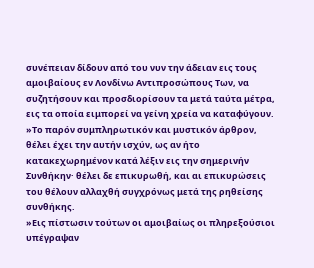συνέπειαν δίδουν από του νυν την άδειαν εις τους αμοιβαίους εν Λονδίνω Αντιπροσώπους Των, να συζητήσουν και προσδιορίσουν τα μετά ταύτα μέτρα, εις τα οποία ειμπορεί να γείνη χρεία να καταφύγουν.
»Το παρόν συμπληρωτικόν και μυστικόν άρθρον, θέλει έχει την αυτήν ισχύν, ως αν ήτο κατακεχωρημένον κατά λέξιν εις την σημερινήν Συνθήκην· θέλει δε επικυρωθή, και αι επικυρώσεις του θέλουν αλλαχθή συγχρόνως μετά της ρηθείσης συνθήκης.
»Εις πίστωσιν τούτων οι αμοιβαίως οι πληρεξούσιοι υπέγραψαν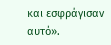και εσφράγισαν αυτό».